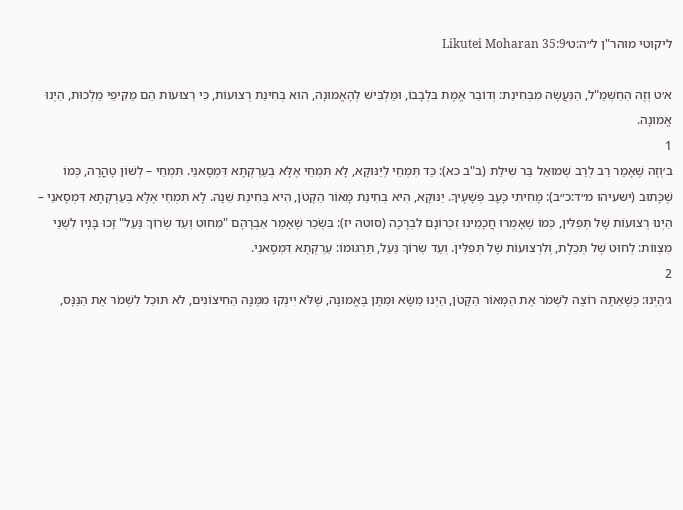ליקוטי מוהר"ן ל״ה:ט׳Likutei Moharan 35:9

א׳ט וְזֶה הַחַשְׁמַ"ל, הַנַּעֲשֶׂה מִבְּחִינַת: וְדוֹבֵר אֱמֶת בִּלְבָבוֹ, וּמַלְבִּישׁ לְהָאֱמוּנָה, הוּא בְּחִינַת רְצוּעוֹת, כִּי רְצוּעוֹת הֵם מַקִּיפֵי מַלְכוּת, הַיְנוּ אֱמוּנָה.
1
ב׳וְזֶה שֶׁאָמַר רַב לְרַב שְׁמוּאֵל בַּר שִׁילַת (ב"ב כא): כַּד תִּמְחֵי לְיַנּוּקָא, לָא תִּמְחֵי אֶלָּא בְּעַרְקְתָא דִּמְסָאנֵי. תִּמְחֵי – לְשׁוֹן טָהֳרָה, כְּמוֹ שֶׁכָּתוּב (ישעיהו מ״ד:כ״ב): מָחִיתִי כָעָב פְּשָׁעֶיךָ. יַנּוּקָא, הִיא בְּחִינַת מָאוֹר הַקָּטֹן, הִיא בְּחִינַת שֵׁנָה. לָא תִמְחֵי אֶלָּא בְּעַרְקְתָא דִּמְסָאנֵי – הַיְנוּ רְצוּעוֹת שֶׁל תְּפִלִּין, כְּמוֹ שֶׁאָמְרוּ חֲכָמֵינוּ זִכְרוֹנָם לִבְרָכָה (סוטה יז): בִּשְׂכַר שֶׁאָמַר אַבְרָהָם "מִחוּט וְעַד שְׂרוֹךְ נַּעַל" זָכוּ בָּנָיו לִשְׁנֵי מִצְווֹת: לְחוּט שֶׁל תְּכֵלֶת, וְלִרְצוּעוֹת שֶׁל תְּפִלִּין. וְעַד שְׂרוֹךְ נַּעַל, תַּרְגּוּמוֹ: עַרְקְתָא דִּמְסָאנֵי.
2
ג׳הַיְנוּ: כְּשֶׁאַתָּה רוֹצֶה לִשְׁמֹר אֶת הַמָּאוֹר הַקָּטֹן, הַיְנוּ מַשָּׂא וּמַתָּן בֶּאֱמוּנָה, שֶׁלֹּא יִינְקוּ מִמֶּנָּה הַחִיצוֹנִים, לֹא תּוּכַל לִשְׁמֹר אֶת הַנַּנָּס,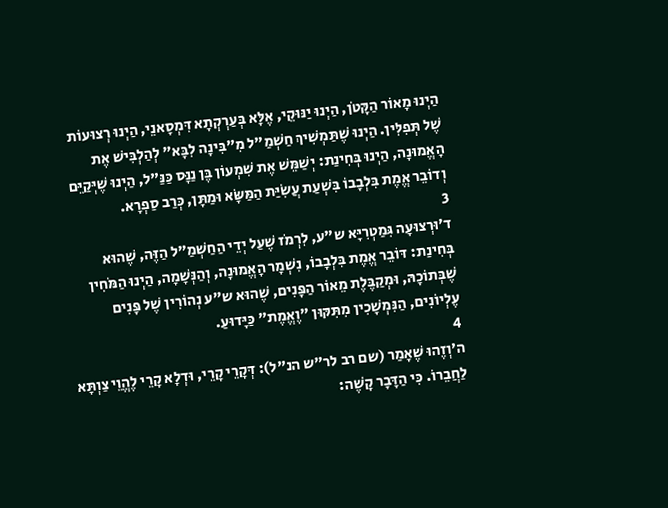הַיְנוּ מָאוֹר הַקָּטֹן, הַיְנוּ יַנּוּקֵי, אֶלָּא בְּעַרְקְתָא דִּמְסָאנֵי, הַיְנוּ רְצוּעוֹת שֶׁל תְּפִלִּין. הַיְנוּ שֶׁתַּמְשִׁיךְ חַשְׁמַ"ל מִ"בִּינָה לִבָּא" לְהַלְבִּישׁ אֶת הָאֱמוּנָה, הַיְנוּ בְּחִינַת: יְשַׁמֵּשׁ אֶת שִׁמְעוֹן בֶּן נַנָּס כַּנַּ"ל, הַיְנוּ שֶׁיְּקַיֵּם וְדוֹבֵר אֱמֶת בִּלְבָבוֹ בִּשְׁעַת עֲשִׂיַּת הַמַּשָּׂא וּמַתָּן, כְּרַב סַפְרָא.
3
ד׳וּרְצוּעָה גִּמַטְרִיָּא ש"ע, לִרְמֹז שֶׁעַל יְדֵי הַחַשְׁמַ"ל הַזֶּה, שֶׁהוּא בְּחִינַת: דּוֹבֵר אֱמֶת בִּלְבָבוֹ, נִשְׁמָר הָאֱמוּנָה, וְהַנְּשָׁמָה, הַיְנוּ הַמֹּחִין שֶׁבְּתוֹכָהּ, וּמְקַבֶּלֶת מֵאוֹר הַפָּנִים, שֶׁהוּא ש"ע נְהוֹרִין שֶׁל פָּנִים עֶלְיוֹנִים, הַנִּמְשָׁכִין מִתִּקּוּן "וֶאֱמֶת" כַּיָּדוּעַ.
4
ה׳וְזֶהוּ שֶׁאָמַר (שם רב לר"ש הנ"ל): דְּקָרֵי קָרֵי, וּדְלָא קָרֵי לֶהֱוֵי צַוְתָּא לַחֲבֵרוֹ. כִּי הַדָּבָר קָשֶׁה: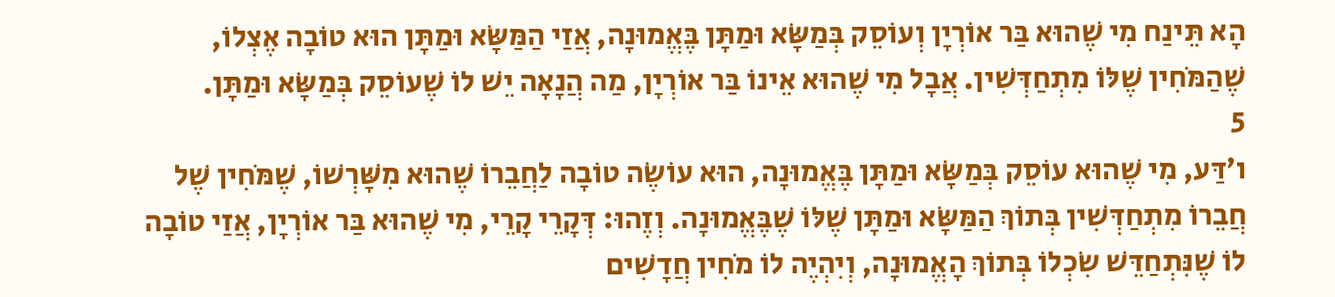הָא תֵּינַח מִי שֶׁהוּא בַּר אוֹרְיָן וְעוֹסֵק בְּמַשָּׂא וּמַתָּן בֶּאֱמוּנָה, אֲזַי הַמַּשָּׂא וּמַתָּן הוּא טוֹבָה אֶצְלוֹ, שֶׁהַמֹּחִין שֶׁלּוֹ מִתְחַדְּשִׁין. אֲבָל מִי שֶׁהוּא אֵינוֹ בַּר אוֹרְיָן, מַה הֲנָאָה יֵשׁ לוֹ שֶׁעוֹסֵק בְּמַשָּׂא וּמַתָּן.
5
ו׳דַּע, מִי שֶׁהוּא עוֹסֵק בְּמַשָּׂא וּמַתָּן בֶּאֱמוּנָה, הוּא עוֹשֶׂה טוֹבָה לַחֲבֵרוֹ שֶׁהוּא מִשָּׁרְשׁוֹ, שֶׁמֹּחִין שֶׁל חֲבֵרוֹ מִתְחַדְּשִׁין בְּתוֹךְ הַמַּשָּׂא וּמַתָּן שֶׁלּוֹ שֶׁבֶּאֱמוּנָה. וְזֶהוּ: דְּקָרֵי קָרֵי, מִי שֶׁהוּא בַּר אוֹרְיָן, אֲזַי טוֹבָה לוֹ שֶׁנִּתְחַדֵּשׁ שִׂכְלוֹ בְּתוֹךְ הָאֱמוּנָה, וְיִהְיֶה לוֹ מֹחִין חֲדָשִׁים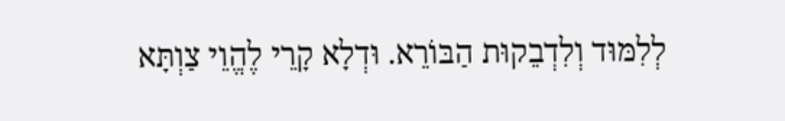לְלִמּוּד וְלִדְבֵקוּת הַבּוֹרֵא. וּדְלָא קָרֵי לֶהֱוֵי צַוְתָּא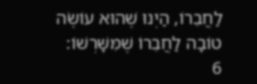לַחֲבֵרוֹ, הַיְנוּ שֶׁהוּא עוֹשֶׂה טוֹבָה לַחֲבֵרוֹ שֶׁמִּשָּׁרְשׁוֹ:
6